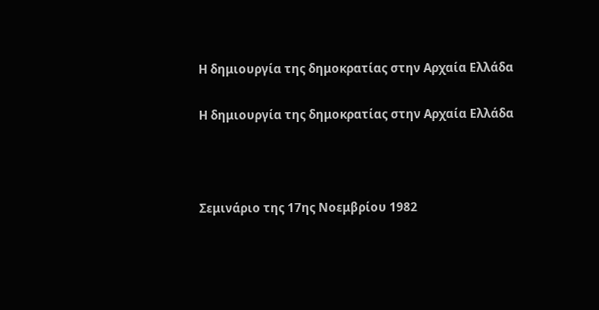Η δημιουργία της δημοκρατίας στην Αρχαία Ελλάδα

Η δημιουργία της δημοκρατίας στην Αρχαία Ελλάδα



Σεμινάριο της 17ης Νοεμβρίου 1982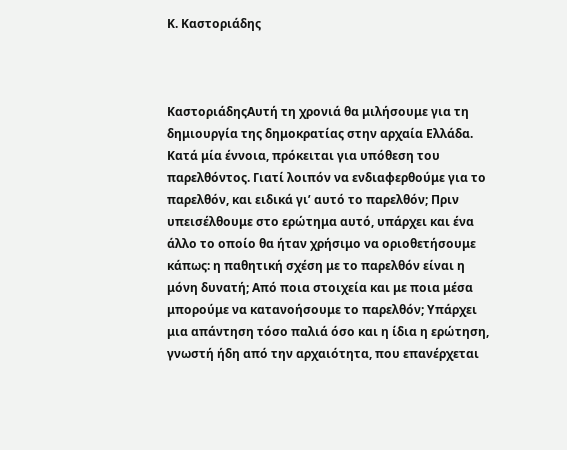Κ. Καστοριάδης



ΚαστοριάδηςΑυτή τη χρονιά θα μιλήσουμε για τη δημιουργία της δημοκρατίας στην αρχαία Ελλάδα. Κατά μία έννοια, πρόκειται για υπόθεση του παρελθόντος. Γιατί λοιπόν να ενδιαφερθούμε για το παρελθόν, και ειδικά γι’ αυτό το παρελθόν; Πριν υπεισέλθουμε στο ερώτημα αυτό, υπάρχει και ένα άλλο το οποίο θα ήταν χρήσιμο να οριοθετήσουμε κάπως: η παθητική σχέση με το παρελθόν είναι η μόνη δυνατή; Από ποια στοιχεία και με ποια μέσα μπορούμε να κατανοήσουμε το παρελθόν; Υπάρχει μια απάντηση τόσο παλιά όσο και η ίδια η ερώτηση, γνωστή ήδη από την αρχαιότητα, που επανέρχεται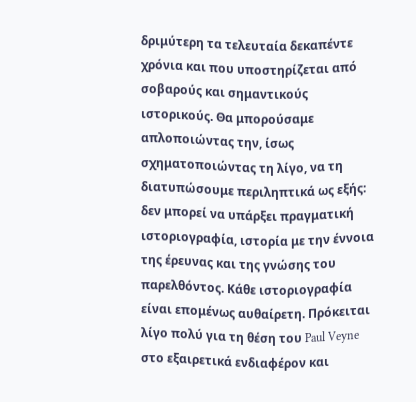δριμύτερη τα τελευταία δεκαπέντε χρόνια και που υποστηρίζεται από σοβαρούς και σημαντικούς ιστορικούς. Θα μπορούσαμε απλοποιώντας την, ίσως σχηματοποιώντας τη λίγο, να τη διατυπώσουμε περιληπτικά ως εξής: δεν μπορεί να υπάρξει πραγματική ιστοριογραφία, ιστορία με την έννοια της έρευνας και της γνώσης του παρελθόντος. Κάθε ιστοριογραφία είναι επομένως αυθαίρετη. Πρόκειται λίγο πολύ για τη θέση του Paul Veyne στο εξαιρετικά ενδιαφέρον και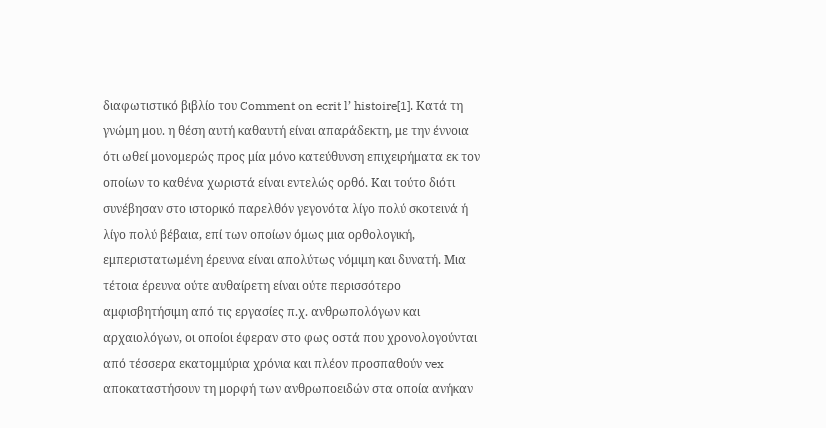διαφωτιστικό βιβλίο του Comment on ecrit l’ histoire[1]. Κατά τη γνώμη μου. η θέση αυτή καθαυτή είναι απαράδεκτη, με την έννοια ότι ωθεί μονομερώς προς μία μόνο κατεύθυνση επιχειρήματα εκ τον οποίων το καθένα χωριστά είναι εντελώς ορθό. Και τούτο διότι συνέβησαν στο ιστορικό παρελθόν γεγονότα λίγο πολύ σκοτεινά ή λίγο πολύ βέβαια, επί των οποίων όμως μια ορθολογική, εμπεριστατωμένη έρευνα είναι απολύτως νόμιμη και δυνατή. Μια τέτοια έρευνα ούτε αυθαίρετη είναι ούτε περισσότερο αμφισβητήσιμη από τις εργασίες π.χ. ανθρωπολόγων και αρχαιολόγων, οι οποίοι έφεραν στο φως οστά που χρονολογούνται από τέσσερα εκατομμύρια χρόνια και πλέον προσπαθούν vex αποκαταστήσουν τη μορφή των ανθρωποειδών στα οποία ανήκαν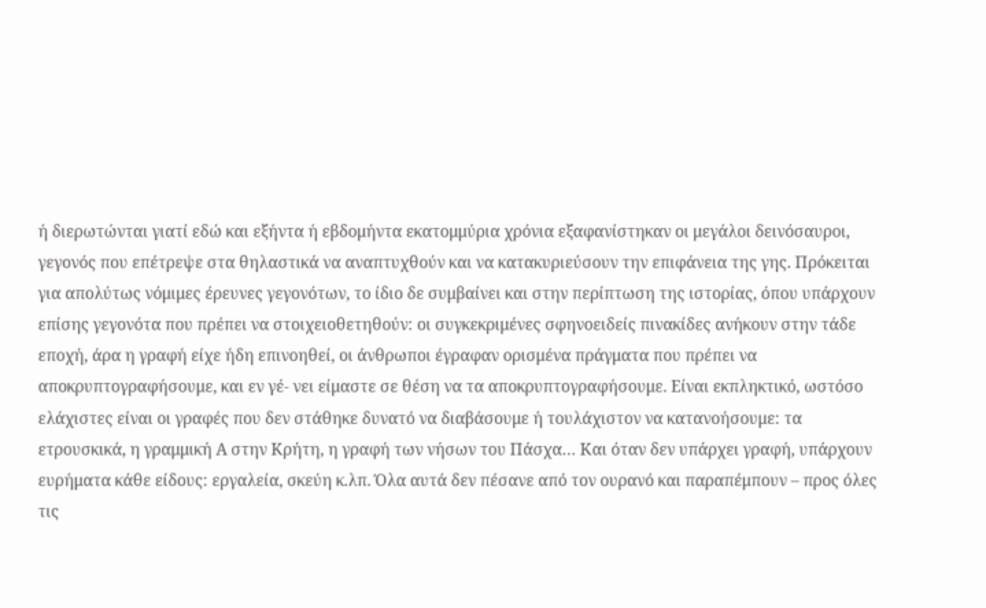ή διερωτώνται γιατί εδώ και εξήντα ή εβδομήντα εκατομμύρια χρόνια εξαφανίστηκαν οι μεγάλοι δεινόσαυροι, γεγονός που επέτρεψε στα θηλαστικά να αναπτυχθούν και να κατακυριεύσουν την επιφάνεια της γης. Πρόκειται για απολύτως νόμιμες έρευνες γεγονότων, το ίδιο δε συμβαίνει και στην περίπτωση της ιστορίας, όπου υπάρχουν επίσης γεγονότα που πρέπει να στοιχειοθετηθούν: οι συγκεκριμένες σφηνοειδείς πινακίδες ανήκουν στην τάδε εποχή, άρα η γραφή είχε ήδη επινοηθεί, οι άνθρωποι έγραφαν ορισμένα πράγματα που πρέπει να αποκρυπτογραφήσουμε, και εν γέ- νει είμαστε σε θέση να τα αποκρυπτογραφήσουμε. Είναι εκπληκτικό, ωστόσο ελάχιστες είναι οι γραφές που δεν στάθηκε δυνατό να διαβάσουμε ή τουλάχιστον να κατανοήσουμε: τα ετρουσκικά, η γραμμική Α στην Κρήτη, η γραφή των νήσων του Πάσχα… Και όταν δεν υπάρχει γραφή, υπάρχουν ευρήματα κάθε είδους: εργαλεία, σκεύη κ.λπ. Όλα αυτά δεν πέσανε από τον ουρανό και παραπέμπουν – προς όλες τις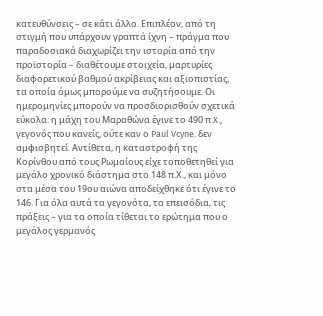κατευθύνσεις – σε κάτι άλλο. Επιπλέον, από τη στιγμή που υπάρχουν γραπτά ίχνη – πράγμα που παραδοσιακά διαχωρίζει την ιστορία από την προϊστορία – διαθέτουμε στοιχεία, μαρτυρίες διαφορετικού βαθμού ακρίβειας και αξιοπιστίας, τα οποία όμως μπορούμε να συζητήσουμε. Οι ημερομηνίες μπορούν να προσδιορισθούν σχετικά εύκολα: η μάχη του Μαραθώνα έγινε το 490 π.X., γεγονός που κανείς, ούτε καν ο Paul Vcyne. δεν αμφισβητεί. Αντίθετα, η καταστροφή της Κορίνθου από τους Ρωμαίους είχε τοποθετηθεί για μεγάλο χρονικό διάστημα στο 148 π.Χ., και μόνο στα μέσα του 19ου αιώνα αποδείχθηκε ότι έγινε το 146. Για όλα αυτά τα γεγονότα, τα επεισόδια, τις πράξεις – για τα οποία τίθεται το ερώτημα που ο μεγάλος γερμανός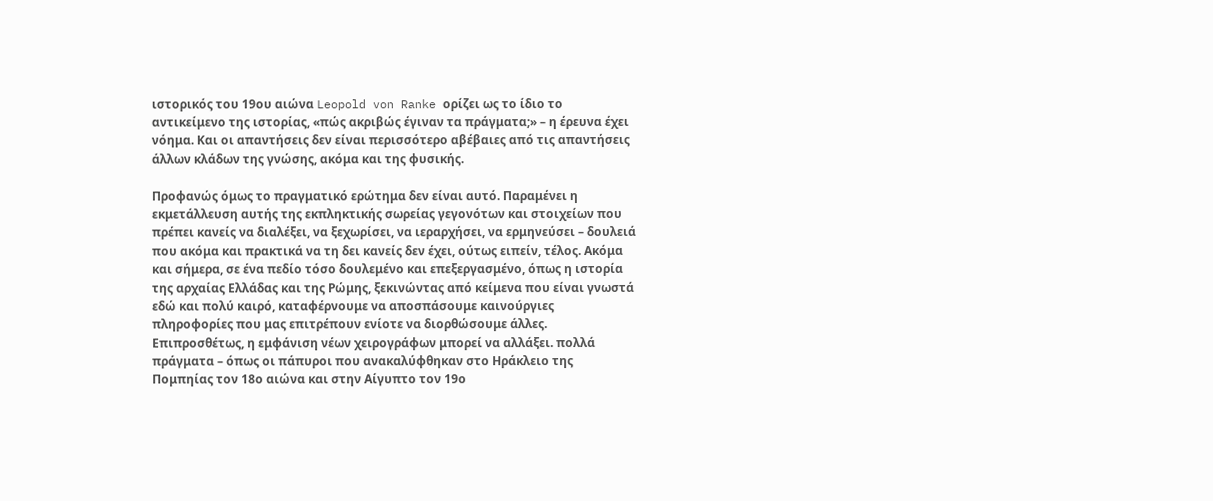ιστορικός του 19ου αιώνα Leopold von Ranke ορίζει ως το ίδιο το αντικείμενο της ιστορίας, «πώς ακριβώς έγιναν τα πράγματα;» – η έρευνα έχει νόημα. Και οι απαντήσεις δεν είναι περισσότερο αβέβαιες από τις απαντήσεις άλλων κλάδων της γνώσης, ακόμα και της φυσικής.

Προφανώς όμως το πραγματικό ερώτημα δεν είναι αυτό. Παραμένει η εκμετάλλευση αυτής της εκπληκτικής σωρείας γεγονότων και στοιχείων που πρέπει κανείς να διαλέξει, να ξεχωρίσει, να ιεραρχήσει, να ερμηνεύσει – δουλειά που ακόμα και πρακτικά να τη δει κανείς δεν έχει, ούτως ειπείν, τέλος. Ακόμα και σήμερα, σε ένα πεδίο τόσο δουλεμένο και επεξεργασμένο, όπως η ιστορία της αρχαίας Ελλάδας και της Ρώμης, ξεκινώντας από κείμενα που είναι γνωστά εδώ και πολύ καιρό, καταφέρνουμε να αποσπάσουμε καινούργιες πληροφορίες που μας επιτρέπουν ενίοτε να διορθώσουμε άλλες. Επιπροσθέτως, η εμφάνιση νέων χειρογράφων μπορεί να αλλάξει. πολλά πράγματα – όπως οι πάπυροι που ανακαλύφθηκαν στο Ηράκλειο της Πομπηίας τον 18ο αιώνα και στην Αίγυπτο τον 19ο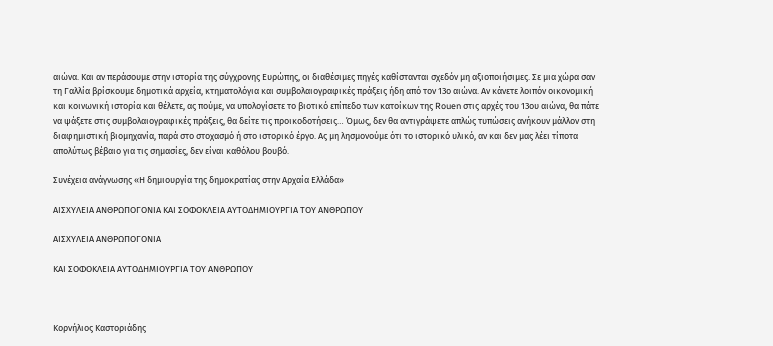αιώνα. Και αν περάσουμε στην ιστορία της σύγχρονης Ευρώπης, οι διαθέσιμες πηγές καθίστανται σχεδόν μη αξιοποιήσιμες. Σε μια χώρα σαν τη Γαλλία βρίσκουμε δημοτικά αρχεία, κτηματολόγια και συμβολαιογραφικές πράξεις ήδη από τον 13ο αιώνα. Αν κάνετε λοιπόν οικονομική και κοινωνική ιστορία και θέλετε, ας πούμε, να υπολογίσετε το βιοτικό επίπεδο των κατοίκων της Rouen στις αρχές του 13ου αιώνα, θα πάτε να ψάξετε στις συμβολαιογραφικές πράξεις, θα δείτε τις προικοδοτήσεις… Όμως, δεν θα αντιγράψετε απλώς τυπώσεις ανήκουν μάλλον στη διαφημιστική βιομηχανία, παρά στο στοχασμό ή στο ιστορικό έργο. Aς μη λησμονούμε ότι το ιστορικό υλικό, αν και δεν μας λέει τίποτα απολύτως βέβαιο για τις σημασίες, δεν είναι καθόλου βουβό.

Συνέχεια ανάγνωσης «Η δημιουργία της δημοκρατίας στην Αρχαία Ελλάδα»

ΑΙΣΧΥΛΕΙΑ ΑΝΘΡΩΠΟΓΟΝΙΑ ΚΑΙ ΣΟΦΟΚΛΕΙΑ ΑΥΤΟΔΗΜΙΟΥΡΓΙΑ ΤΟΥ ΑΝΘΡΩΠΟΥ

ΑΙΣΧΥΛΕΙΑ ΑΝΘΡΩΠΟΓΟΝΙΑ

ΚΑΙ ΣΟΦΟΚΛΕΙΑ ΑΥΤΟΔΗΜΙΟΥΡΓΙΑ ΤΟΥ ΑΝΘΡΩΠΟΥ



Κορνήλιος Καστοριάδης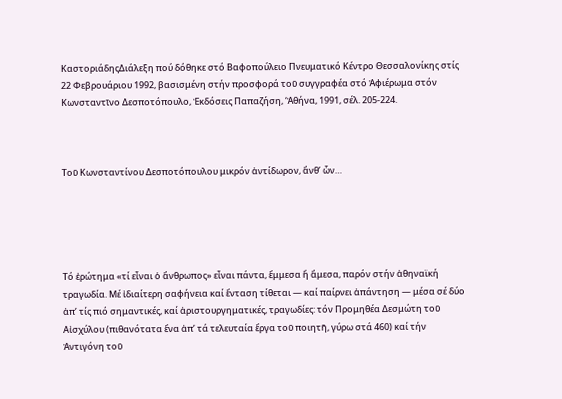ΚαστοριάδηςΔιάλεξη πού δόθηκε στό Βαφοπούλειο Πνευματικό Κέντρο Θεσσαλονίκης στίς 22 Φεβρουάριου 1992, βασισμένη στήν προσφορά τοῦ συγγραφέα στό Ἀφιέρωμα στόν Κωνσταντῖνο Δεσποτόπουλο, Ἐκδόσεις Παπαζήση, ‘Ἀθήνα, 1991, σέλ. 205-224.



Τοῦ Κωνσταντίνου Δεσποτόπουλου μικρόν ἀντίδωρον, ἄνθ’ ὧν…





Τό ἐρώτημα «τί εἶναι ὁ ἄνθρωπος» εἶναι πάντα, ἔμμεσα ἤ ἄμεσα, παρόν στήν ἀθηναϊκή τραγωδία. Μέ ἰδιαίτερη σαφήνεια καί ἔνταση τίθεται — καί παίρνει ἀπάντηση — μέσα σέ δύο ἀπ’ τίς πιό σημαντικές, καί ἀριστουργηματικές, τραγωδίες: τόν Προμηθέα Δεσμώτη τοῦ Αἰσχύλου (πιθανότατα ἕνα ἀπ’ τά τελευταία ἔργα τοῦ ποιητῆ, γύρω στά 460) καί τήν Ἀντιγόνη τοῦ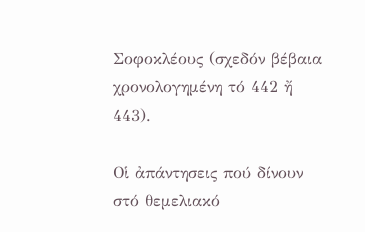Σοφοκλέους (σχεδόν βέβαια χρονολογημένη τό 442 ἤ 443).

Οἱ ἀπάντησεις πού δίνουν στό θεμελιακό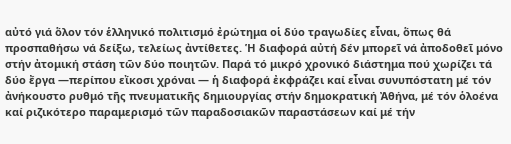αὐτό γιά ὅλον τόν ἑλληνικό πολιτισμό ἐρώτημα οἱ δύο τραγωδίες εἶναι, ὅπως θά προσπαθήσω νά δείξω, τελείως ἀντίθετες. Ἡ διαφορά αὐτή δέν μπορεῖ νά ἀποδοθεῖ μόνο στήν ἀτομική στάση τῶν δύο ποιητῶν. Παρά τό μικρό χρονικό διάστημα πού χωρίζει τά δύο ἔργα —περίπου εἴκοσι χρόναι — ἡ διαφορά ἐκφράζει καί εἶναι συνυπόστατη μέ τόν ἀνήκουστο ρυθμό τῆς πνευματικῆς δημιουργίας στήν δημοκρατική Ἀθήνα, μέ τόν ὁλοένα καί ριζικότερο παραμερισμό τῶν παραδοσιακῶν παραστάσεων καί μέ τήν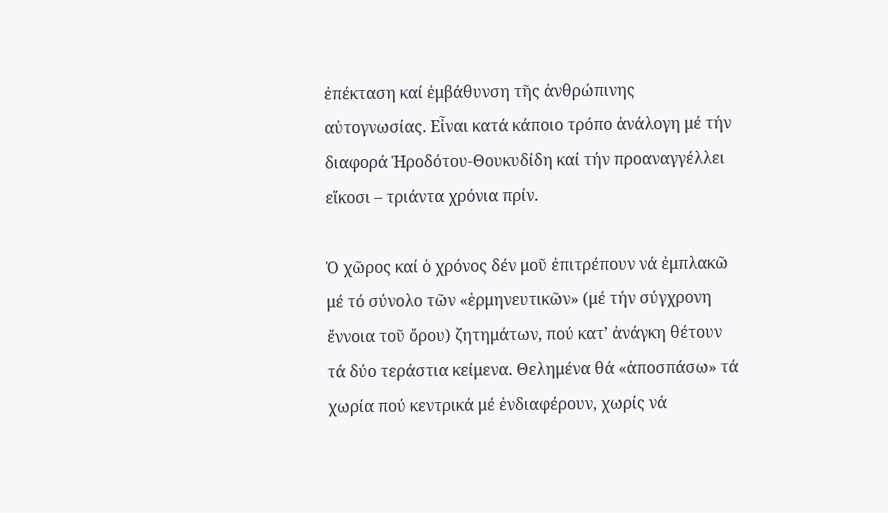ἐπέκταση καί ἐμβάθυνση τῆς ἀνθρώπινης αὐτογνωσίας. Εἶναι κατά κάποιο τρόπο ἀνάλογη μέ τήν διαφορά Ἡροδότου-Θουκυδίδη καί τήν προαναγγέλλει εἴκοσι – τριάντα χρόνια πρίν.

Ὁ χῶρος καί ὁ χρόνος δέν μοῦ ἐπιτρέπουν νά ἐμπλακῶ μέ τό σύνολο τῶν «ἑρμηνευτικῶν» (μέ τήν σύγχρονη ἔννοια τοῦ ὄρου) ζητημάτων, πού κατ’ ἀνάγκη θέτουν τά δύο τεράστια κείμενα. Θελημένα θά «ἀποσπάσω» τά χωρία πού κεντρικά μέ ἐνδιαφέρουν, χωρίς νά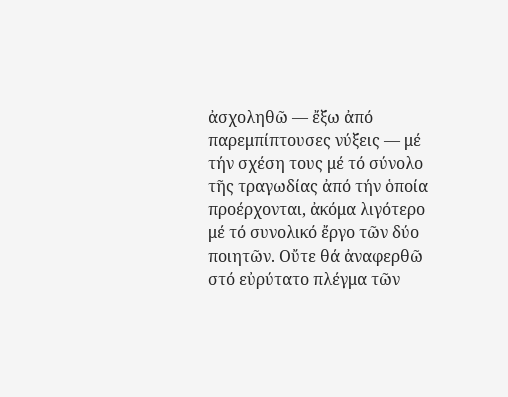ἀσχοληθῶ — ἔξω ἀπό παρεμπίπτουσες νύξεις — μέ τήν σχέση τους μέ τό σύνολο τῆς τραγωδίας ἀπό τήν ὁποία προέρχονται, ἀκόμα λιγότερο μέ τό συνολικό ἔργο τῶν δύο ποιητῶν. Οὔτε θά ἀναφερθῶ στό εὐρύτατο πλέγμα τῶν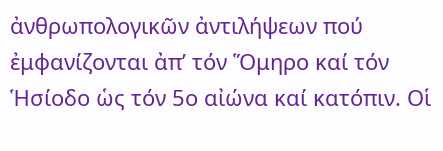ἀνθρωπολογικῶν ἀντιλήψεων πού ἐμφανίζονται ἀπ’ τόν Ὅμηρο καί τόν Ἡσίοδο ὡς τόν 5ο αἰώνα καί κατόπιν. Οἱ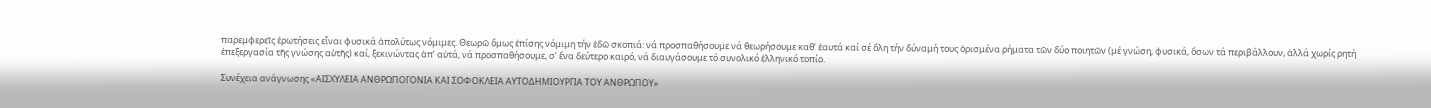παρεμφερεῖς ἐρωτήσεις εἶναι φυσικά ἀπολύτως νόμιμες. Θεωρῶ ὅμως ἐπίσης νόμιμη τήν ἐδῶ σκοπιά: νά προσπαθήσουμε νά θεωρήσουμε καθ’ ἑαυτά καί σέ ὅλη τήν δύναμή τους ὁρισμένα ρήματα τῶν δύο ποιητῶν (μέ γνώση, φυσικά, ὅσων τά περιβάλλουν, ἀλλά χωρίς ρητή ἐπεξεργασία τῆς γνώσης αὐτῆς) καί, ξεκινώντας ἀπ’ αὐτά, νά προσπαθήσουμε, σ’ ἕνα δεύτερο καιρό, νά διαυγάσουμε τό συνολικό ἑλληνικό τοπίο.

Συνέχεια ανάγνωσης «ΑΙΣΧΥΛΕΙΑ ΑΝΘΡΩΠΟΓΟΝΙΑ ΚΑΙ ΣΟΦΟΚΛΕΙΑ ΑΥΤΟΔΗΜΙΟΥΡΓΙΑ ΤΟΥ ΑΝΘΡΩΠΟΥ»